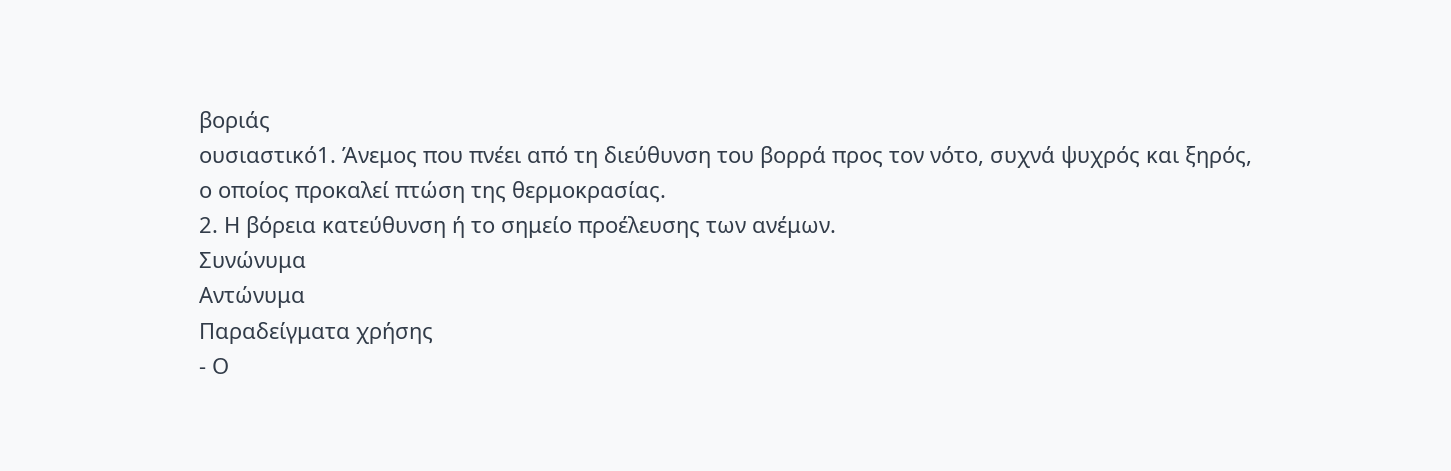βοριάς
ουσιαστικό1. Άνεμος που πνέει από τη διεύθυνση του βορρά προς τον νότο, συχνά ψυχρός και ξηρός, ο οποίος προκαλεί πτώση της θερμοκρασίας.
2. Η βόρεια κατεύθυνση ή το σημείο προέλευσης των ανέμων.
Συνώνυμα
Αντώνυμα
Παραδείγματα χρήσης
- Ο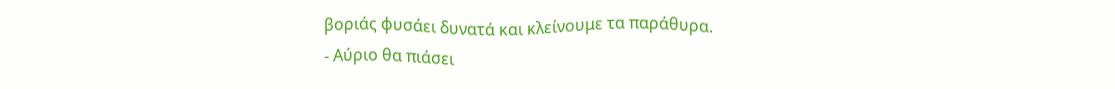βοριάς φυσάει δυνατά και κλείνουμε τα παράθυρα.
- Αύριο θα πιάσει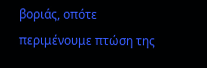βοριάς, οπότε περιμένουμε πτώση της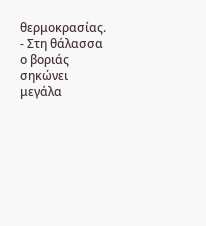θερμοκρασίας.
- Στη θάλασσα ο βοριάς σηκώνει μεγάλα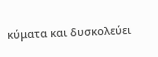κύματα και δυσκολεύει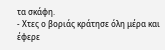τα σκάφη.
- Χτες ο βοριάς κράτησε όλη μέρα και έφερε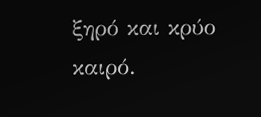ξηρό και κρύο καιρό.